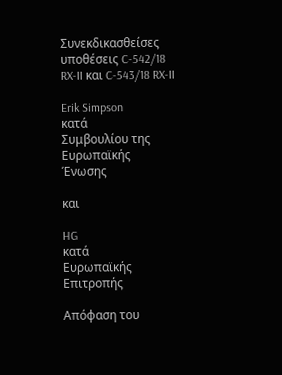Συνεκδικασθείσες υποθέσεις C-542/18 RX-II και C-543/18 RX-II

Erik Simpson
κατά
Συμβουλίου της Ευρωπαϊκής Ένωσης

και

HG
κατά
Ευρωπαϊκής Επιτροπής

Απόφαση του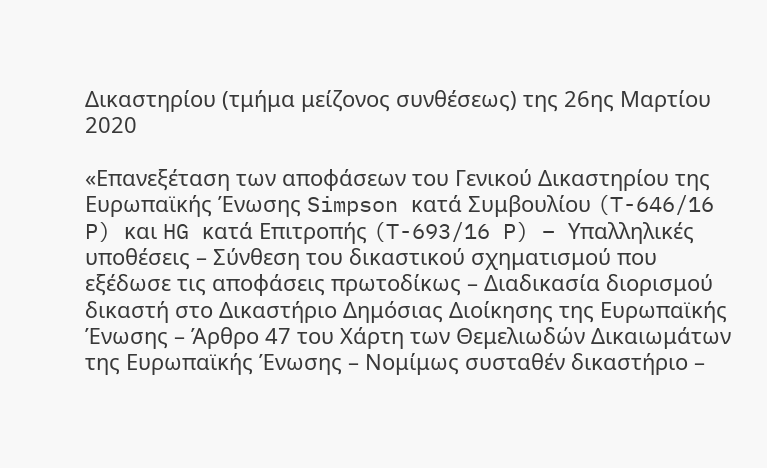Δικαστηρίου (τμήμα μείζονος συνθέσεως) της 26ης Μαρτίου 2020

«Επανεξέταση των αποφάσεων του Γενικού Δικαστηρίου της Ευρωπαϊκής Ένωσης Simpson κατά Συμβουλίου (T-646/16 P) και HG κατά Επιτροπής (T-693/16 P) – Υπαλληλικές υποθέσεις – Σύνθεση του δικαστικού σχηματισμού που εξέδωσε τις αποφάσεις πρωτοδίκως – Διαδικασία διορισμού δικαστή στο Δικαστήριο Δημόσιας Διοίκησης της Ευρωπαϊκής Ένωσης – Άρθρο 47 του Χάρτη των Θεμελιωδών Δικαιωμάτων της Ευρωπαϊκής Ένωσης – Νομίμως συσταθέν δικαστήριο –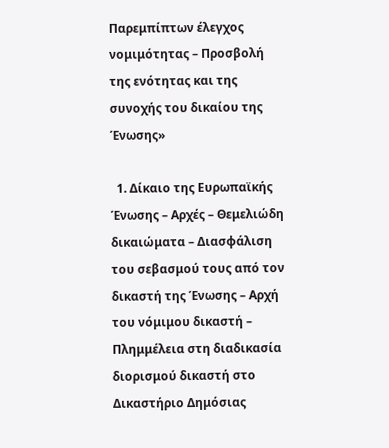Παρεμπίπτων έλεγχος νομιμότητας – Προσβολή της ενότητας και της συνοχής του δικαίου της Ένωσης»

  1. Δίκαιο της Ευρωπαϊκής Ένωσης – Αρχές – Θεμελιώδη δικαιώματα – Διασφάλιση του σεβασμού τους από τον δικαστή της Ένωσης – Αρχή του νόμιμου δικαστή – Πλημμέλεια στη διαδικασία διορισμού δικαστή στο Δικαστήριο Δημόσιας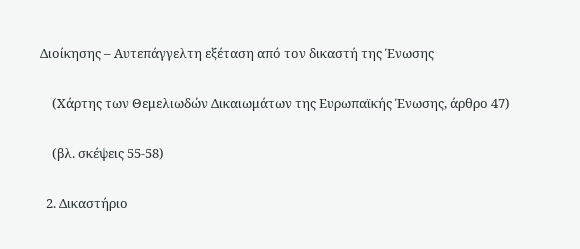Διοίκησης – Αυτεπάγγελτη εξέταση από τον δικαστή της Ένωσης

    (Χάρτης των Θεμελιωδών Δικαιωμάτων της Ευρωπαϊκής Ένωσης, άρθρο 47)

    (βλ. σκέψεις 55-58)

  2. Δικαστήριο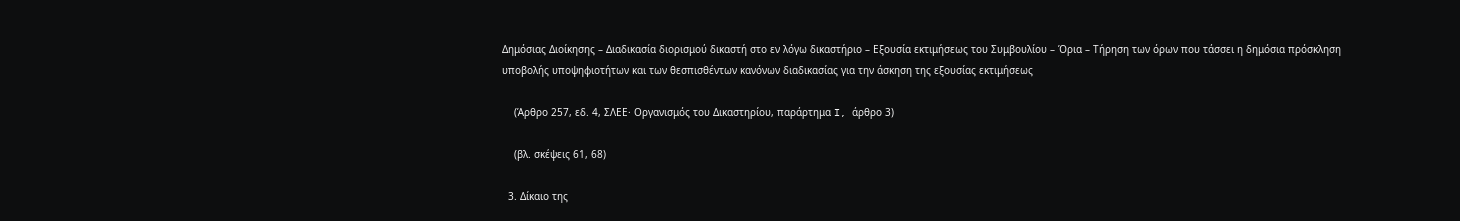Δημόσιας Διοίκησης – Διαδικασία διορισμού δικαστή στο εν λόγω δικαστήριο – Εξουσία εκτιμήσεως του Συμβουλίου – Όρια – Τήρηση των όρων που τάσσει η δημόσια πρόσκληση υποβολής υποψηφιοτήτων και των θεσπισθέντων κανόνων διαδικασίας για την άσκηση της εξουσίας εκτιμήσεως

    (Άρθρο 257, εδ. 4, ΣΛΕΕ· Οργανισμός του Δικαστηρίου, παράρτημα I, άρθρο 3)

    (βλ. σκέψεις 61, 68)

  3. Δίκαιο της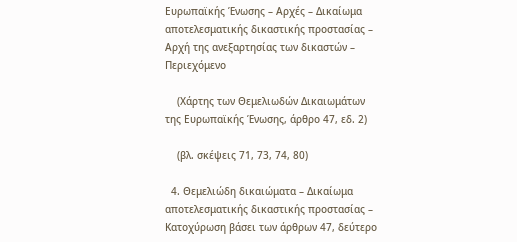Ευρωπαϊκής Ένωσης – Αρχές – Δικαίωμα αποτελεσματικής δικαστικής προστασίας – Αρχή της ανεξαρτησίας των δικαστών – Περιεχόμενο

    (Χάρτης των Θεμελιωδών Δικαιωμάτων της Ευρωπαϊκής Ένωσης, άρθρο 47, εδ. 2)

    (βλ. σκέψεις 71, 73, 74, 80)

  4. Θεμελιώδη δικαιώματα – Δικαίωμα αποτελεσματικής δικαστικής προστασίας – Κατοχύρωση βάσει των άρθρων 47, δεύτερο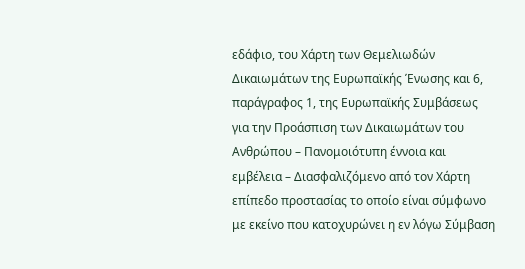εδάφιο, του Χάρτη των Θεμελιωδών Δικαιωμάτων της Ευρωπαϊκής Ένωσης και 6, παράγραφος 1, της Ευρωπαϊκής Συμβάσεως για την Προάσπιση των Δικαιωμάτων του Ανθρώπου – Πανομοιότυπη έννοια και εμβέλεια – Διασφαλιζόμενο από τον Χάρτη επίπεδο προστασίας το οποίο είναι σύμφωνο με εκείνο που κατοχυρώνει η εν λόγω Σύμβαση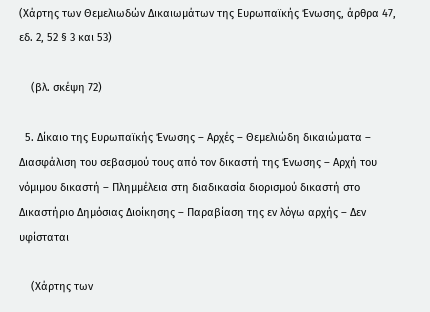(Χάρτης των Θεμελιωδών Δικαιωμάτων της Ευρωπαϊκής Ένωσης, άρθρα 47, εδ. 2, 52 § 3 και 53)

    (βλ. σκέψη 72)

  5. Δίκαιο της Ευρωπαϊκής Ένωσης – Αρχές – Θεμελιώδη δικαιώματα – Διασφάλιση του σεβασμού τους από τον δικαστή της Ένωσης – Αρχή του νόμιμου δικαστή – Πλημμέλεια στη διαδικασία διορισμού δικαστή στο Δικαστήριο Δημόσιας Διοίκησης – Παραβίαση της εν λόγω αρχής – Δεν υφίσταται

    (Χάρτης των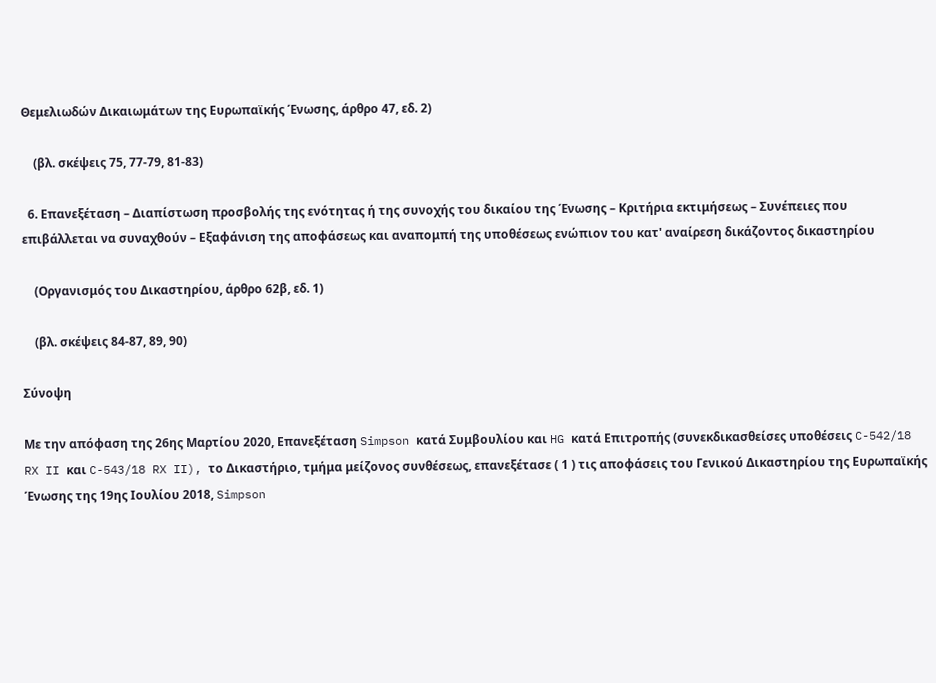Θεμελιωδών Δικαιωμάτων της Ευρωπαϊκής Ένωσης, άρθρο 47, εδ. 2)

    (βλ. σκέψεις 75, 77-79, 81-83)

  6. Επανεξέταση – Διαπίστωση προσβολής της ενότητας ή της συνοχής του δικαίου της Ένωσης – Κριτήρια εκτιμήσεως – Συνέπειες που επιβάλλεται να συναχθούν – Εξαφάνιση της αποφάσεως και αναπομπή της υποθέσεως ενώπιον του κατ' αναίρεση δικάζοντος δικαστηρίου

    (Οργανισμός του Δικαστηρίου, άρθρο 62β, εδ. 1)

    (βλ. σκέψεις 84-87, 89, 90)

Σύνοψη

Με την απόφαση της 26ης Μαρτίου 2020, Επανεξέταση Simpson κατά Συμβουλίου και HG κατά Επιτροπής (συνεκδικασθείσες υποθέσεις C-542/18 RX II και C-543/18 RX II), το Δικαστήριο, τμήμα μείζονος συνθέσεως, επανεξέτασε ( 1 ) τις αποφάσεις του Γενικού Δικαστηρίου της Ευρωπαϊκής Ένωσης της 19ης Ιουλίου 2018, Simpson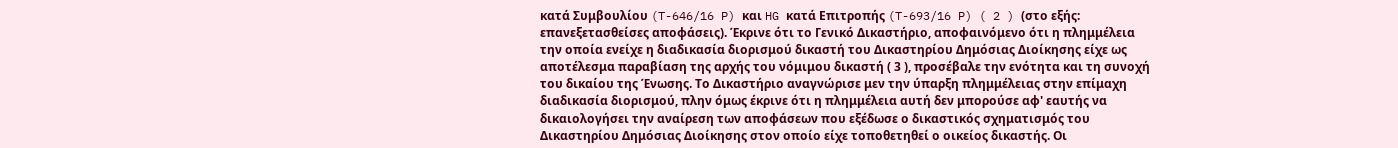κατά Συμβουλίου (T-646/16 P) και HG κατά Επιτροπής (T-693/16 P) ( 2 ) (στο εξής: επανεξετασθείσες αποφάσεις). Έκρινε ότι το Γενικό Δικαστήριο, αποφαινόμενο ότι η πλημμέλεια την οποία ενείχε η διαδικασία διορισμού δικαστή του Δικαστηρίου Δημόσιας Διοίκησης είχε ως αποτέλεσμα παραβίαση της αρχής του νόμιμου δικαστή ( 3 ), προσέβαλε την ενότητα και τη συνοχή του δικαίου της Ένωσης. Το Δικαστήριο αναγνώρισε μεν την ύπαρξη πλημμέλειας στην επίμαχη διαδικασία διορισμού, πλην όμως έκρινε ότι η πλημμέλεια αυτή δεν μπορούσε αφ' εαυτής να δικαιολογήσει την αναίρεση των αποφάσεων που εξέδωσε ο δικαστικός σχηματισμός του Δικαστηρίου Δημόσιας Διοίκησης στον οποίο είχε τοποθετηθεί ο οικείος δικαστής. Οι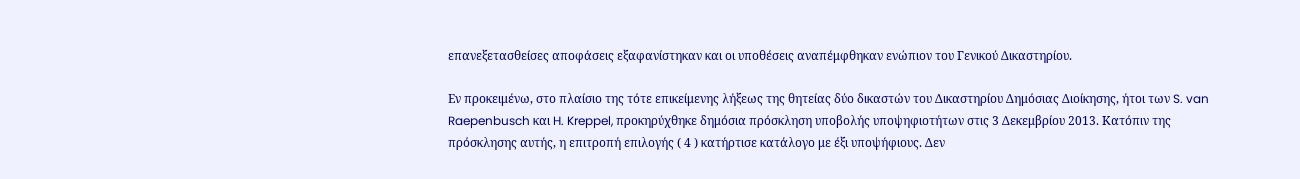επανεξετασθείσες αποφάσεις εξαφανίστηκαν και οι υποθέσεις αναπέμφθηκαν ενώπιον του Γενικού Δικαστηρίου.

Εν προκειμένω, στο πλαίσιο της τότε επικείμενης λήξεως της θητείας δύο δικαστών του Δικαστηρίου Δημόσιας Διοίκησης, ήτοι των S. van Raepenbusch και H. Kreppel, προκηρύχθηκε δημόσια πρόσκληση υποβολής υποψηφιοτήτων στις 3 Δεκεμβρίου 2013. Κατόπιν της πρόσκλησης αυτής, η επιτροπή επιλογής ( 4 ) κατήρτισε κατάλογο με έξι υποψήφιους. Δεν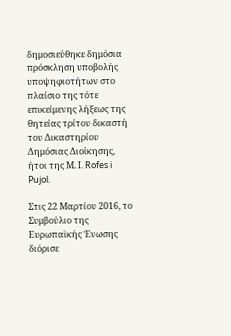δημοσιεύθηκε δημόσια πρόσκληση υποβολής υποψηφιοτήτων στο πλαίσιο της τότε επικείμενης λήξεως της θητείας τρίτου δικαστή του Δικαστηρίου Δημόσιας Διοίκησης, ήτοι της Μ. I. Rofes i Pujol.

Στις 22 Μαρτίου 2016, το Συμβούλιο της Ευρωπαϊκής Ένωσης διόρισε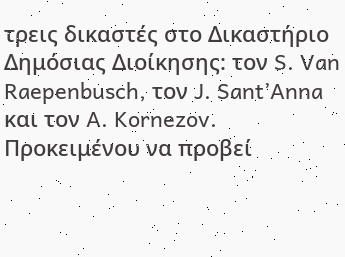τρεις δικαστές στο Δικαστήριο Δημόσιας Διοίκησης: τον S. Van Raepenbusch, τον J. Sant’Anna και τον A. Kornezov. Προκειμένου να προβεί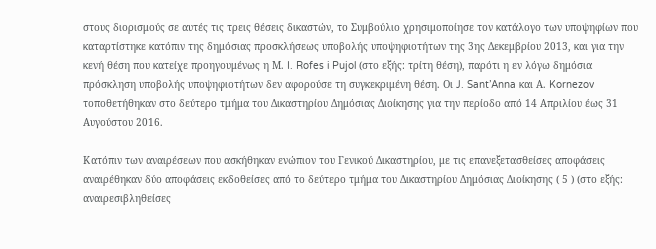στους διορισμούς σε αυτές τις τρεις θέσεις δικαστών, το Συμβούλιο χρησιμοποίησε τον κατάλογο των υποψηφίων που καταρτίστηκε κατόπιν της δημόσιας προσκλήσεως υποβολής υποψηφιοτήτων της 3ης Δεκεμβρίου 2013, και για την κενή θέση που κατείχε προηγουμένως η Μ. I. Rofes i Pujol (στο εξής: τρίτη θέση), παρότι η εν λόγω δημόσια πρόσκληση υποβολής υποψηφιοτήτων δεν αφορούσε τη συγκεκριμένη θέση. Οι J. Sant’Anna και Α. Kornezov τοποθετήθηκαν στο δεύτερο τμήμα του Δικαστηρίου Δημόσιας Διοίκησης για την περίοδο από 14 Απριλίου έως 31 Αυγούστου 2016.

Κατόπιν των αναιρέσεων που ασκήθηκαν ενώπιον του Γενικού Δικαστηρίου, με τις επανεξετασθείσες αποφάσεις αναιρέθηκαν δύο αποφάσεις εκδοθείσες από το δεύτερο τμήμα του Δικαστηρίου Δημόσιας Διοίκησης ( 5 ) (στο εξής: αναιρεσιβληθείσες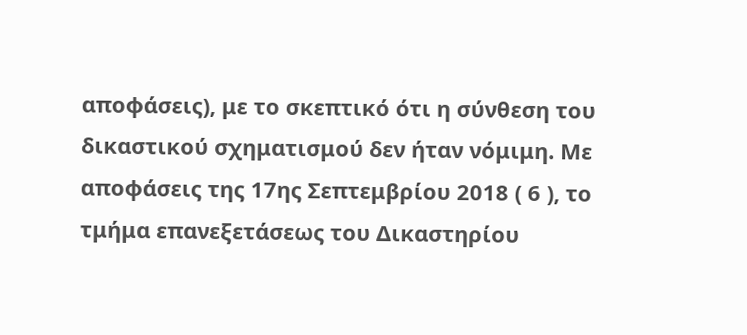αποφάσεις), με το σκεπτικό ότι η σύνθεση του δικαστικού σχηματισμού δεν ήταν νόμιμη. Με αποφάσεις της 17ης Σεπτεμβρίου 2018 ( 6 ), το τμήμα επανεξετάσεως του Δικαστηρίου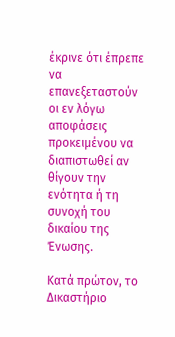έκρινε ότι έπρεπε να επανεξεταστούν οι εν λόγω αποφάσεις προκειμένου να διαπιστωθεί αν θίγουν την ενότητα ή τη συνοχή του δικαίου της Ένωσης.

Κατά πρώτον, το Δικαστήριο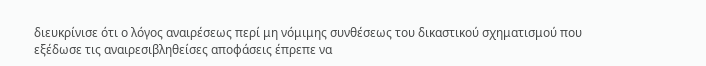διευκρίνισε ότι ο λόγος αναιρέσεως περί μη νόμιμης συνθέσεως του δικαστικού σχηματισμού που εξέδωσε τις αναιρεσιβληθείσες αποφάσεις έπρεπε να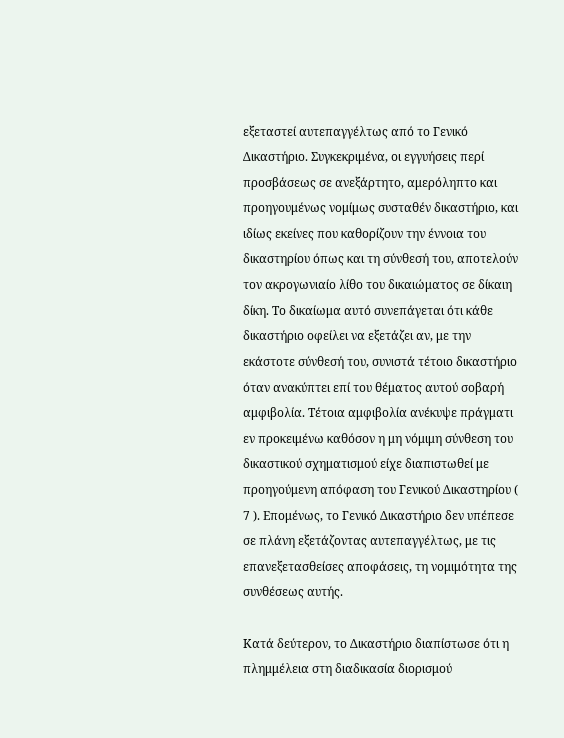εξεταστεί αυτεπαγγέλτως από το Γενικό Δικαστήριο. Συγκεκριμένα, οι εγγυήσεις περί προσβάσεως σε ανεξάρτητο, αμερόληπτο και προηγουμένως νομίμως συσταθέν δικαστήριο, και ιδίως εκείνες που καθορίζουν την έννοια του δικαστηρίου όπως και τη σύνθεσή του, αποτελούν τον ακρογωνιαίο λίθο του δικαιώματος σε δίκαιη δίκη. Το δικαίωμα αυτό συνεπάγεται ότι κάθε δικαστήριο οφείλει να εξετάζει αν, με την εκάστοτε σύνθεσή του, συνιστά τέτοιο δικαστήριο όταν ανακύπτει επί του θέματος αυτού σοβαρή αμφιβολία. Τέτοια αμφιβολία ανέκυψε πράγματι εν προκειμένω καθόσον η μη νόμιμη σύνθεση του δικαστικού σχηματισμού είχε διαπιστωθεί με προηγούμενη απόφαση του Γενικού Δικαστηρίου ( 7 ). Επομένως, το Γενικό Δικαστήριο δεν υπέπεσε σε πλάνη εξετάζοντας αυτεπαγγέλτως, με τις επανεξετασθείσες αποφάσεις, τη νομιμότητα της συνθέσεως αυτής.

Κατά δεύτερον, το Δικαστήριο διαπίστωσε ότι η πλημμέλεια στη διαδικασία διορισμού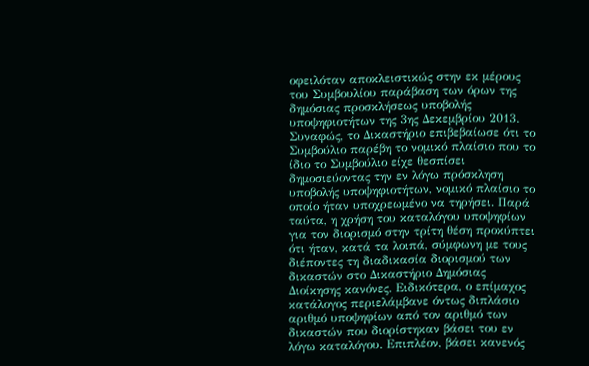οφειλόταν αποκλειστικώς στην εκ μέρους του Συμβουλίου παράβαση των όρων της δημόσιας προσκλήσεως υποβολής υποψηφιοτήτων της 3ης Δεκεμβρίου 2013. Συναφώς, το Δικαστήριο επιβεβαίωσε ότι το Συμβούλιο παρέβη το νομικό πλαίσιο που το ίδιο το Συμβούλιο είχε θεσπίσει δημοσιεύοντας την εν λόγω πρόσκληση υποβολής υποψηφιοτήτων, νομικό πλαίσιο το οποίο ήταν υποχρεωμένο να τηρήσει. Παρά ταύτα, η χρήση του καταλόγου υποψηφίων για τον διορισμό στην τρίτη θέση προκύπτει ότι ήταν, κατά τα λοιπά, σύμφωνη με τους διέποντες τη διαδικασία διορισμού των δικαστών στο Δικαστήριο Δημόσιας Διοίκησης κανόνες. Ειδικότερα, ο επίμαχος κατάλογος περιελάμβανε όντως διπλάσιο αριθμό υποψηφίων από τον αριθμό των δικαστών που διορίστηκαν βάσει του εν λόγω καταλόγου. Επιπλέον, βάσει κανενός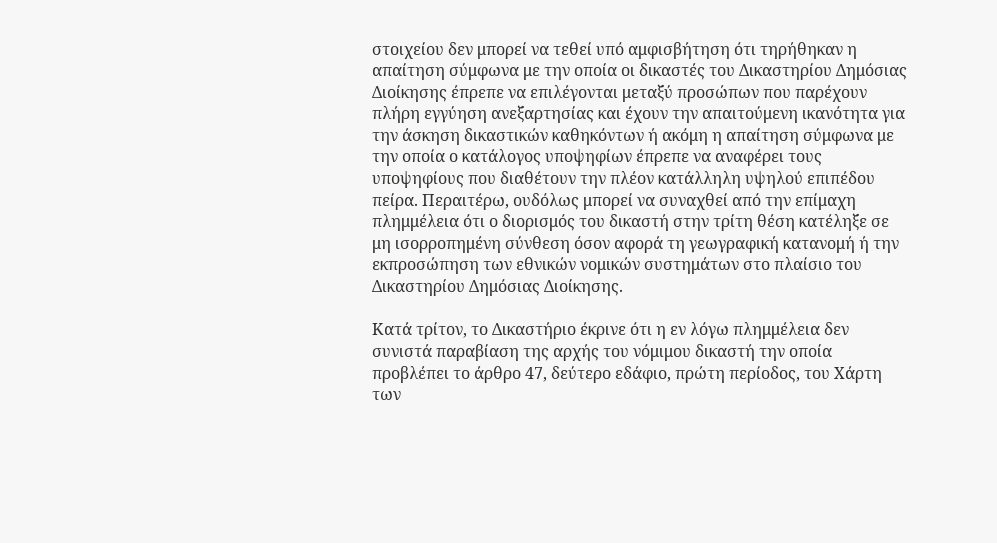στοιχείου δεν μπορεί να τεθεί υπό αμφισβήτηση ότι τηρήθηκαν η απαίτηση σύμφωνα με την οποία οι δικαστές του Δικαστηρίου Δημόσιας Διοίκησης έπρεπε να επιλέγονται μεταξύ προσώπων που παρέχουν πλήρη εγγύηση ανεξαρτησίας και έχουν την απαιτούμενη ικανότητα για την άσκηση δικαστικών καθηκόντων ή ακόμη η απαίτηση σύμφωνα με την οποία ο κατάλογος υποψηφίων έπρεπε να αναφέρει τους υποψηφίους που διαθέτουν την πλέον κατάλληλη υψηλού επιπέδου πείρα. Περαιτέρω, ουδόλως μπορεί να συναχθεί από την επίμαχη πλημμέλεια ότι ο διορισμός του δικαστή στην τρίτη θέση κατέληξε σε μη ισορροπημένη σύνθεση όσον αφορά τη γεωγραφική κατανομή ή την εκπροσώπηση των εθνικών νομικών συστημάτων στο πλαίσιο του Δικαστηρίου Δημόσιας Διοίκησης.

Κατά τρίτον, το Δικαστήριο έκρινε ότι η εν λόγω πλημμέλεια δεν συνιστά παραβίαση της αρχής του νόμιμου δικαστή την οποία προβλέπει το άρθρο 47, δεύτερο εδάφιο, πρώτη περίοδος, του Χάρτη των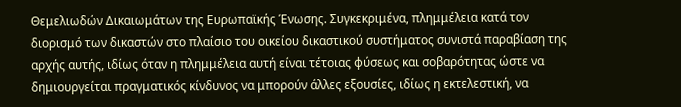Θεμελιωδών Δικαιωμάτων της Ευρωπαϊκής Ένωσης. Συγκεκριμένα, πλημμέλεια κατά τον διορισμό των δικαστών στο πλαίσιο του οικείου δικαστικού συστήματος συνιστά παραβίαση της αρχής αυτής, ιδίως όταν η πλημμέλεια αυτή είναι τέτοιας φύσεως και σοβαρότητας ώστε να δημιουργείται πραγματικός κίνδυνος να μπορούν άλλες εξουσίες, ιδίως η εκτελεστική, να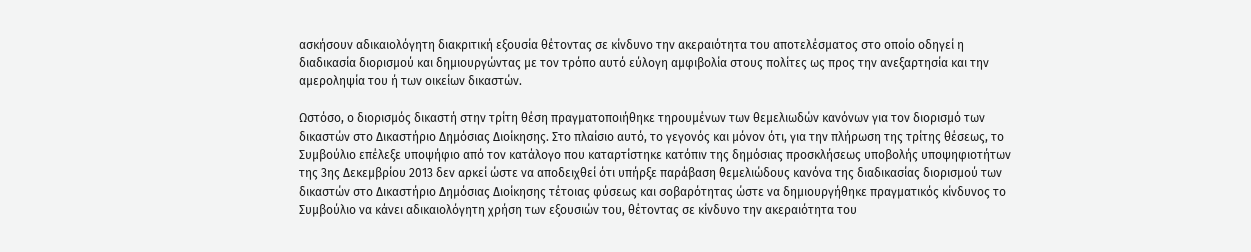ασκήσουν αδικαιολόγητη διακριτική εξουσία θέτοντας σε κίνδυνο την ακεραιότητα του αποτελέσματος στο οποίο οδηγεί η διαδικασία διορισμού και δημιουργώντας με τον τρόπο αυτό εύλογη αμφιβολία στους πολίτες ως προς την ανεξαρτησία και την αμεροληψία του ή των οικείων δικαστών.

Ωστόσο, ο διορισμός δικαστή στην τρίτη θέση πραγματοποιήθηκε τηρουμένων των θεμελιωδών κανόνων για τον διορισμό των δικαστών στο Δικαστήριο Δημόσιας Διοίκησης. Στο πλαίσιο αυτό, το γεγονός και μόνον ότι, για την πλήρωση της τρίτης θέσεως, το Συμβούλιο επέλεξε υποψήφιο από τον κατάλογο που καταρτίστηκε κατόπιν της δημόσιας προσκλήσεως υποβολής υποψηφιοτήτων της 3ης Δεκεμβρίου 2013 δεν αρκεί ώστε να αποδειχθεί ότι υπήρξε παράβαση θεμελιώδους κανόνα της διαδικασίας διορισμού των δικαστών στο Δικαστήριο Δημόσιας Διοίκησης τέτοιας φύσεως και σοβαρότητας ώστε να δημιουργήθηκε πραγματικός κίνδυνος το Συμβούλιο να κάνει αδικαιολόγητη χρήση των εξουσιών του, θέτοντας σε κίνδυνο την ακεραιότητα του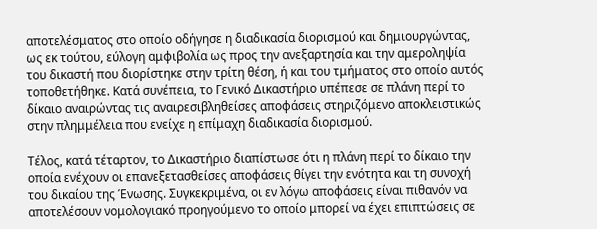αποτελέσματος στο οποίο οδήγησε η διαδικασία διορισμού και δημιουργώντας, ως εκ τούτου, εύλογη αμφιβολία ως προς την ανεξαρτησία και την αμεροληψία του δικαστή που διορίστηκε στην τρίτη θέση, ή και του τμήματος στο οποίο αυτός τοποθετήθηκε. Κατά συνέπεια, το Γενικό Δικαστήριο υπέπεσε σε πλάνη περί το δίκαιο αναιρώντας τις αναιρεσιβληθείσες αποφάσεις στηριζόμενο αποκλειστικώς στην πλημμέλεια που ενείχε η επίμαχη διαδικασία διορισμού.

Τέλος, κατά τέταρτον, το Δικαστήριο διαπίστωσε ότι η πλάνη περί το δίκαιο την οποία ενέχουν οι επανεξετασθείσες αποφάσεις θίγει την ενότητα και τη συνοχή του δικαίου της Ένωσης. Συγκεκριμένα, οι εν λόγω αποφάσεις είναι πιθανόν να αποτελέσουν νομολογιακό προηγούμενο το οποίο μπορεί να έχει επιπτώσεις σε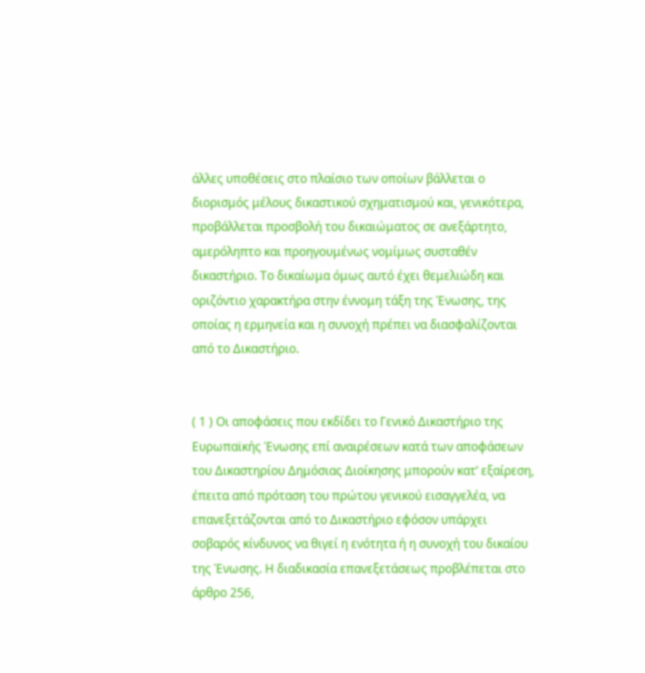άλλες υποθέσεις στο πλαίσιο των οποίων βάλλεται ο διορισμός μέλους δικαστικού σχηματισμού και, γενικότερα, προβάλλεται προσβολή του δικαιώματος σε ανεξάρτητο, αμερόληπτο και προηγουμένως νομίμως συσταθέν δικαστήριο. Το δικαίωμα όμως αυτό έχει θεμελιώδη και οριζόντιο χαρακτήρα στην έννομη τάξη της Ένωσης, της οποίας η ερμηνεία και η συνοχή πρέπει να διασφαλίζονται από το Δικαστήριο.


( 1 ) Οι αποφάσεις που εκδίδει το Γενικό Δικαστήριο της Ευρωπαϊκής Ένωσης επί αναιρέσεων κατά των αποφάσεων του Δικαστηρίου Δημόσιας Διοίκησης μπορούν κατ’ εξαίρεση, έπειτα από πρόταση του πρώτου γενικού εισαγγελέα, να επανεξετάζονται από το Δικαστήριο εφόσον υπάρχει σοβαρός κίνδυνος να θιγεί η ενότητα ή η συνοχή του δικαίου της Ένωσης. Η διαδικασία επανεξετάσεως προβλέπεται στο άρθρο 256,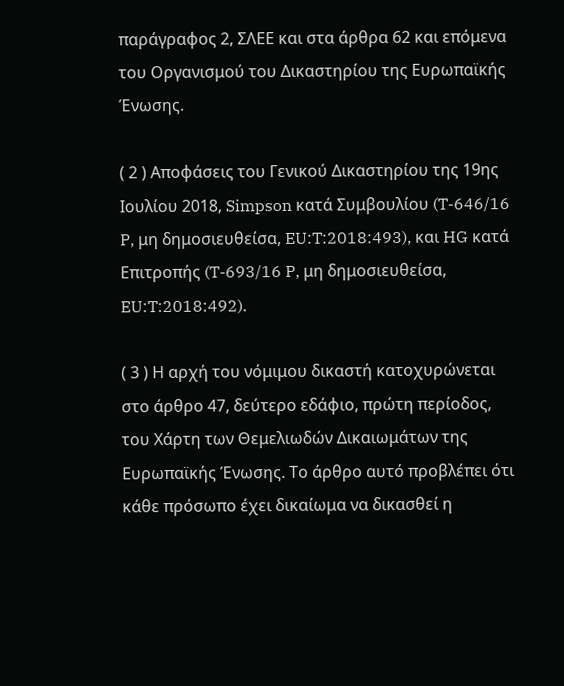παράγραφος 2, ΣΛΕΕ και στα άρθρα 62 και επόμενα του Οργανισμού του Δικαστηρίου της Ευρωπαϊκής Ένωσης.

( 2 ) Αποφάσεις του Γενικού Δικαστηρίου της 19ης Ιουλίου 2018, Simpson κατά Συμβουλίου (T-646/16 P, μη δημοσιευθείσα, EU:T:2018:493), και HG κατά Επιτροπής (T-693/16 P, μη δημοσιευθείσα, EU:T:2018:492).

( 3 ) Η αρχή του νόμιμου δικαστή κατοχυρώνεται στο άρθρο 47, δεύτερο εδάφιο, πρώτη περίοδος, του Χάρτη των Θεμελιωδών Δικαιωμάτων της Ευρωπαϊκής Ένωσης. Το άρθρο αυτό προβλέπει ότι κάθε πρόσωπο έχει δικαίωμα να δικασθεί η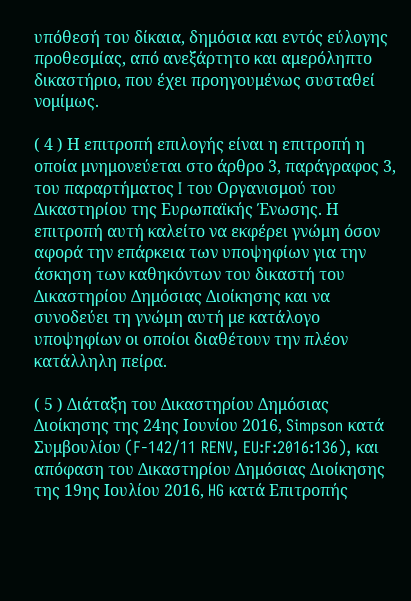υπόθεσή του δίκαια, δημόσια και εντός εύλογης προθεσμίας, από ανεξάρτητο και αμερόληπτο δικαστήριο, που έχει προηγουμένως συσταθεί νομίμως.

( 4 ) Η επιτροπή επιλογής είναι η επιτροπή η οποία μνημονεύεται στο άρθρο 3, παράγραφος 3, του παραρτήματος I του Οργανισμού του Δικαστηρίου της Ευρωπαϊκής Ένωσης. Η επιτροπή αυτή καλείτο να εκφέρει γνώμη όσον αφορά την επάρκεια των υποψηφίων για την άσκηση των καθηκόντων του δικαστή του Δικαστηρίου Δημόσιας Διοίκησης και να συνοδεύει τη γνώμη αυτή με κατάλογο υποψηφίων οι οποίοι διαθέτουν την πλέον κατάλληλη πείρα.

( 5 ) Διάταξη του Δικαστηρίου Δημόσιας Διοίκησης της 24ης Ιουνίου 2016, Simpson κατά Συμβουλίου (F‑142/11 RENV, EU:F:2016:136), και απόφαση του Δικαστηρίου Δημόσιας Διοίκησης της 19ης Ιουλίου 2016, HG κατά Επιτροπής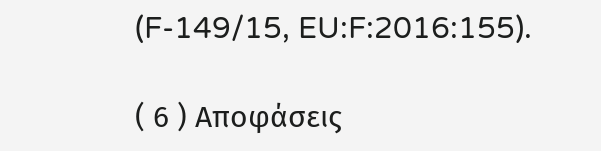(F-149/15, EU:F:2016:155).

( 6 ) Αποφάσεις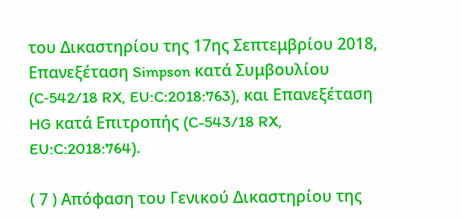του Δικαστηρίου της 17ης Σεπτεμβρίου 2018, Επανεξέταση Simpson κατά Συμβουλίου (C‑542/18 RX, EU:C:2018:763), και Επανεξέταση HG κατά Επιτροπής (C-543/18 RX, EU:C:2018:764).

( 7 ) Απόφαση του Γενικού Δικαστηρίου της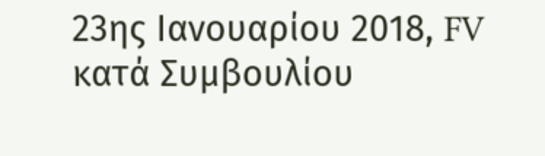23ης Ιανουαρίου 2018, FV κατά Συμβουλίου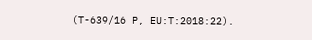(T-639/16 P, EU:T:2018:22).